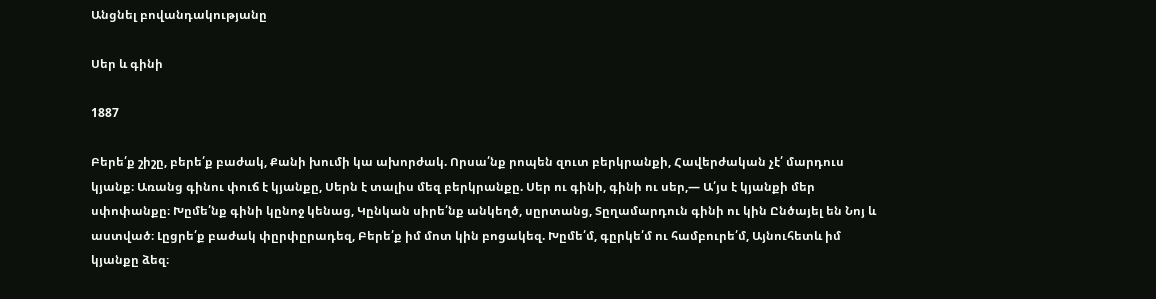Անցնել բովանդակությանը

Սեր և գինի

1887

Բերե՛ք շիշը, բերե՛ք բաժակ, Քանի խումի կա ախորժակ. Որսա՛նք րոպեն զուտ բերկրանքի, Հավերժական չէ՛ մարդուս կյանք։ Առանց գինու փուճ է կյանքը, Սերն է տալիս մեզ բերկրանքը. Սեր ու գինի, գինի ու սեր,— Ա՛յս է կյանքի մեր սփոփանքը։ Խըմե՛նք գինի կընոջ կենաց, Կընկան սիրե՛նք անկեղծ, սըրտանց, Տըղամարդուն գինի ու կին Ընծայել են Նոյ և աստված։ Լըցրե՛ք բաժակ փըրփըրադեզ, Բերե՛ք իմ մոտ կին բոցակեզ. Խըմե՛մ, գըրկե՛մ ու համբուրե՛մ, Այնուհետև իմ կյանքը ձեզ։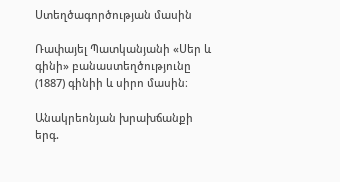Ստեղծագործության մասին

Ռափայել Պատկանյանի «Սեր և գինի» բանաստեղծությունը (1887) գինիի և սիրո մասին։

Անակրեոնյան խրախճանքի երգ.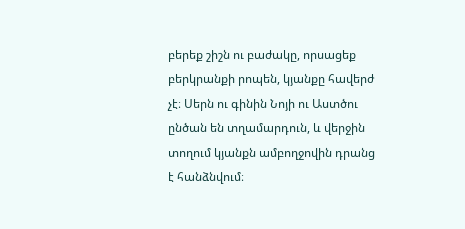բերեք շիշն ու բաժակը, որսացեք բերկրանքի րոպեն, կյանքը հավերժ չէ։ Սերն ու գինին Նոյի ու Աստծու ընծան են տղամարդուն, և վերջին տողում կյանքն ամբողջովին դրանց է հանձնվում։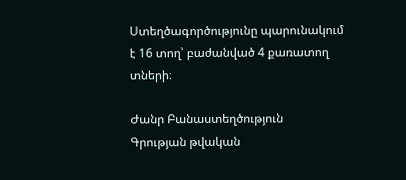Ստեղծագործությունը պարունակում է 16 տող՝ բաժանված 4 քառատող տների։

Ժանր Բանաստեղծություն
Գրության թվական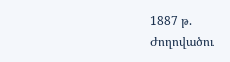1887 թ.
Ժողովածու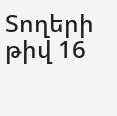Տողերի թիվ 16